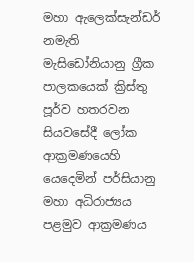මහා ඇලෙක්සැන්ඩර් නමැති මැසිඩෝනියානු ග්‍රීක පාලකයෙක් ක්‍රිස්තු පූර්ව හතරවන සියවසේදී ලෝක ආක්‍රමණයෙහි යෙදෙමින් පර්සියානු මහා අධිරාජ්‍යය පළමුව ආක්‍රමණය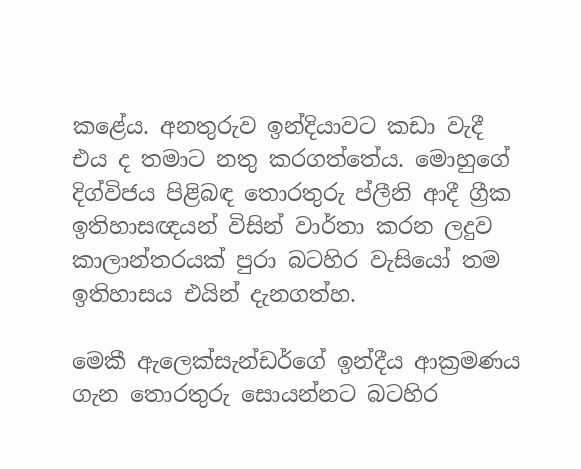කළේය. අනතුරුව ඉන්දියාවට කඩා වැදී එය ද තමාට නතු කරගත්තේය. මොහුගේ දිග්විජය පිළිබඳ තොරතුරු ප්ලීනි ආදී ග්‍රීක ඉතිහාසඥයන් විසින් වාර්තා කරන ලදුව කාලාන්තරයක් පුරා බටහිර වැසියෝ තම ඉතිහාසය එයින් දැනගත්හ.

මෙකී ඇලෙක්සැන්ඩර්ගේ ඉන්දීය ආක්‍රමණය ගැන තොරතුරු සොයන්නට බටහිර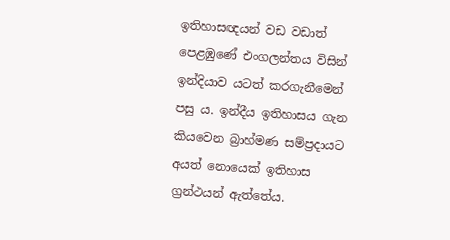ඉතිහාසඥයන් වඩ වඩාත් පෙළඹුණේ එංගලන්තය විසින් ඉන්දියාව යටත් කරගැනීමෙන් පසු ය. ඉන්දීය ඉතිහාසය ගැන කියවෙන බ්‍රාහ්මණ සම්ප්‍රදායට අයත් නොයෙක් ඉතිහාස ග්‍රන්ථයන් ඇත්තේය.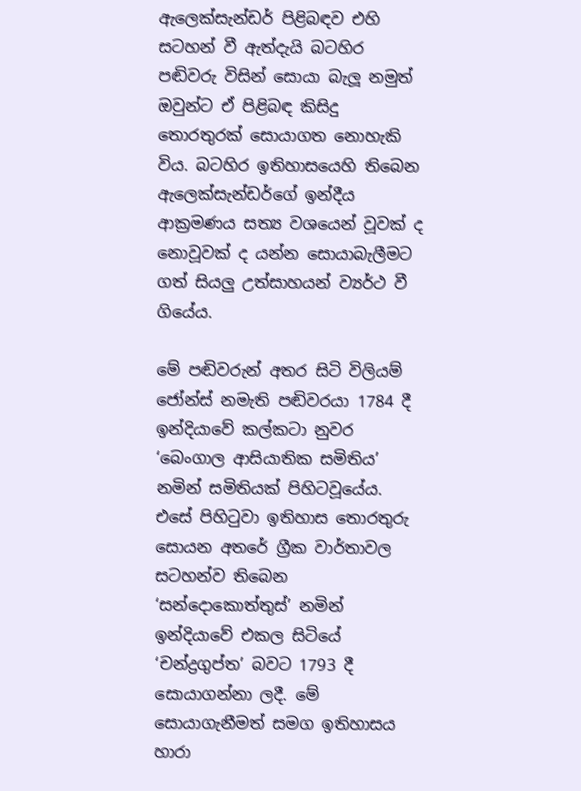ඇලෙක්සැන්ඩර් පිළිබඳව එහි සටහන් වී ඇත්දැයි බටහිර පඬිවරු විසින් සොයා බැලූ නමුත් ඔවුන්ට ඒ පිළිබඳ කිසිදු තොරතුරක් සොයාගත නොහැකි විය. බටහිර ඉතිහාසයෙහි තිබෙන ඇලෙක්සැන්ඩර්ගේ ඉන්දීය ආක්‍රමණය සත්‍ය වශයෙන් වූවක් ද නොවූවක් ද යන්න සොයාබැලීමට ගත් සියලු උත්සාහයන් ව්‍යර්ථ වී ගියේය.

මේ පඬිවරුන් අතර සිටි විලියම් ජෝන්ස් නමැති පඬිවරයා 1784 දී ඉන්දියාවේ කල්කටා නුවර ‘බෙංගාල ආසියාතික සමිතිය’ නමින් සමිතියක් පිහිටවූයේය. එසේ පිහිටුවා ඉතිහාස තොරතුරු සොයන අතරේ ග්‍රීක වාර්තාවල සටහන්ව තිබෙන ‘සන්දොකොත්තුස්’ නමින් ඉන්දියාවේ එකල සිටියේ ‘චන්ද්‍රගුප්ත’ බවට 1793 දී සොයාගන්නා ලදී. මේ සොයාගැනීමත් සමග ඉතිහාසය හාරා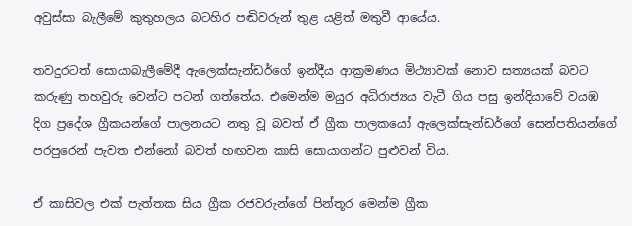අවුස්සා බැලීමේ කුතුහලය බටහිර පඬිවරුන් තුළ යළිත් මතුවී ආයේය.

තවදුරටත් සොයාබැලීමේදී ඇලෙක්සැන්ඩර්ගේ ඉන්දීය ආක්‍රමණය මිථ්‍යාවක් නොව සත්‍යයක් බවට කරුණු තහවුරු වෙන්ට පටන් ගත්තේය. එමෙන්ම මයුර අධිරාජ්‍යය වැටී ගිය පසු ඉන්දියාවේ වයඹ දිග ප්‍රදේශ ග්‍රීකයන්ගේ පාලනයට නතු වූ බවත් ඒ ග්‍රීක පාලකයෝ ඇලෙක්සැන්ඩර්ගේ සෙන්පතියන්ගේ පරපුරෙන් පැවත එන්නෝ බවත් හඟවන කාසි සොයාගන්ට පුළුවන් විය.

ඒ කාසිවල එක් පැත්තක සිය ග්‍රීක රජවරුන්ගේ පින්තූර මෙන්ම ග්‍රීක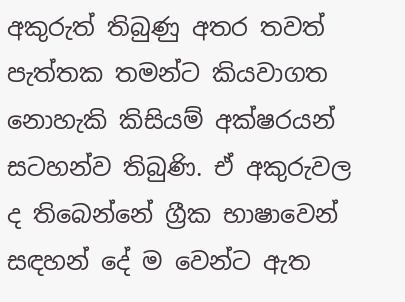අකුරුත් තිබුණු අතර තවත් පැත්තක තමන්ට කියවාගත නොහැකි කිසියම් අක්ෂරයන් සටහන්ව තිබුණි. ඒ අකුරුවල ද තිබෙන්නේ ග්‍රීක භාෂාවෙන් සඳහන් දේ ම වෙන්ට ඇත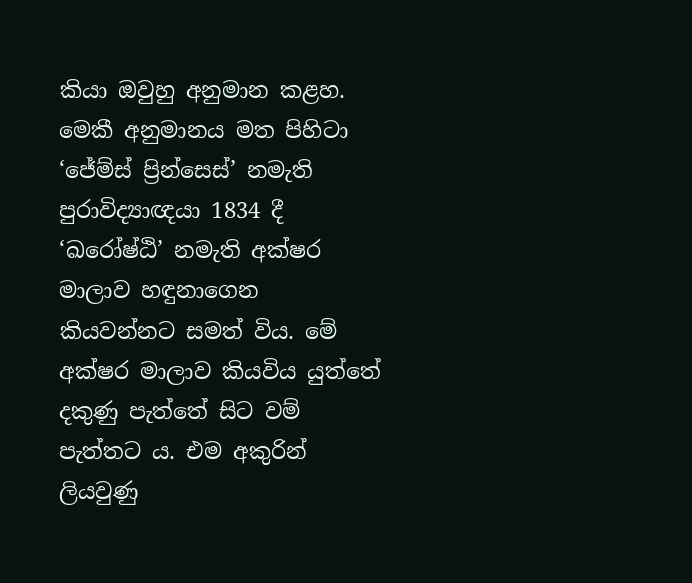කියා ඔවුහු අනුමාන කළහ. මෙකී අනුමානය මත පිහිටා ‘ජේම්ස් ප්‍රින්සෙස්’ නමැති පුරාවිද්‍යාඥයා 1834 දී ‘ඛරෝෂ්ඨි’ නමැති අක්ෂර මාලාව හඳුනාගෙන කියවන්නට සමත් විය. මේ අක්ෂර මාලාව කියවිය යුත්තේ දකුණු පැත්තේ සිට වම් පැත්තට ය. එම අකුරින් ලියවුණු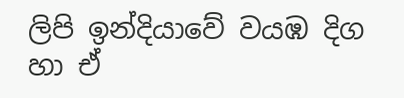ලිපි ඉන්දියාවේ වයඹ දිග හා ඒ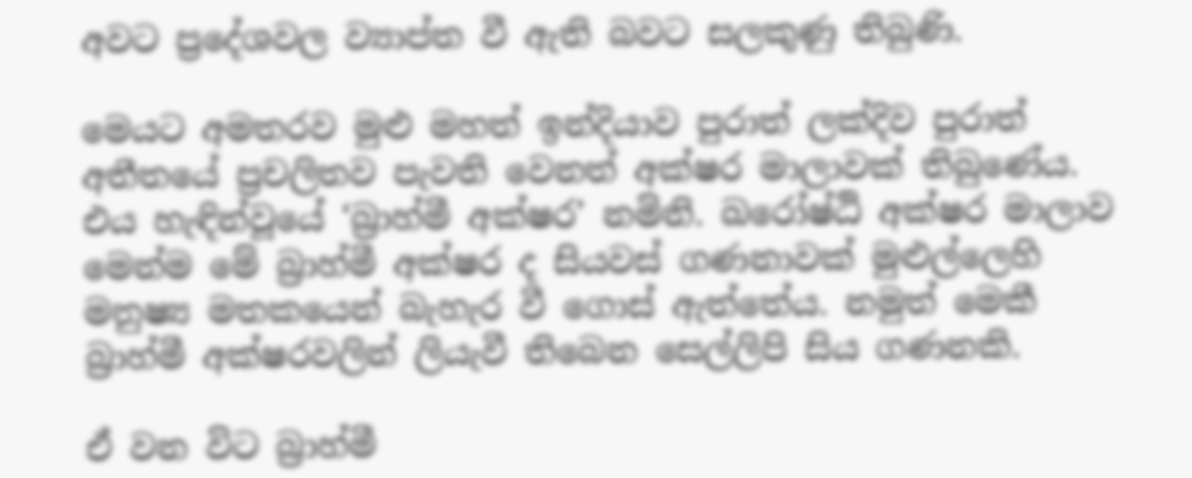අවට ප්‍රදේශවල ව්‍යාප්ත වී ඇති බවට සලකුණු තිබුණි.

මෙයට අමතරව මුළු මහත් ඉන්දියාව පුරාත් ලක්දිව පුරාත් අතීතයේ ප්‍රචලිතව පැවති වෙනත් අක්ෂර මාලාවක් තිබුණේය. එය හැඳින්වූයේ ‘බ්‍රාහ්මී අක්ෂර’ නමිනි. ඛරෝෂ්ඨි අක්ෂර මාලාව මෙන්ම මේ බ්‍රාහ්මී අක්ෂර ද සියවස් ගණනාවක් මුළුල්ලෙහි මනුෂ්‍ය මතකයෙන් බැහැර වී ගොස් ඇත්තේය. නමුත් මෙකී බ්‍රාහ්මී අක්ෂරවලින් ලියැවී තිබෙන සෙල්ලිපි සිය ගණනකි.

ඒ වන විට බ්‍රාහ්මී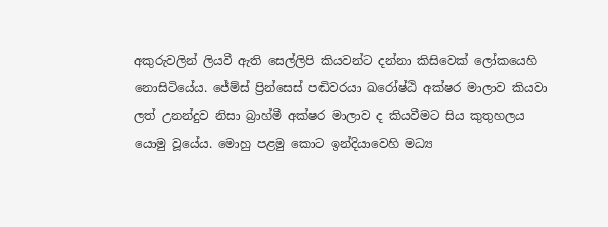අකුරුවලින් ලියවී ඇති සෙල්ලිපි කියවන්ට දන්නා කිසිවෙක් ලෝකයෙහි නොසිටියේය. ජේම්ස් ප්‍රින්සෙස් පඬිවරයා ඛරෝෂ්ඨි අක්ෂර මාලාව කියවා ලත් උනන්දුව නිසා බ්‍රාහ්මී අක්ෂර මාලාව ද කියවීමට සිය කුතුහලය යොමු වූයේය. මොහු පළමු කොට ඉන්දියාවෙහි මධ්‍ය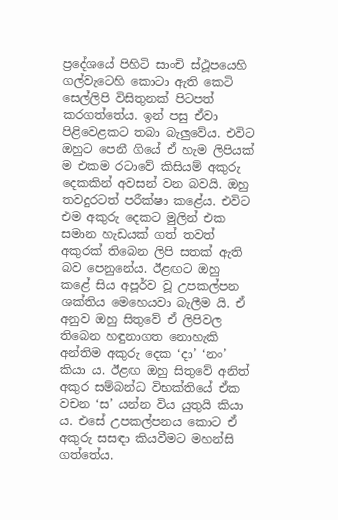ප්‍රදේශයේ පිහිටි සාංචි ස්ථූපයෙහි ගල්වැටෙහි කොටා ඇති කෙටි සෙල්ලිපි විසිතුනක් පිටපත් කරගත්තේය. ඉන් පසු ඒවා පිළිවෙළකට තබා බැලුවේය. එවිට ඔහුට පෙනී ගියේ ඒ හැම ලිපියක් ම එකම රටාවේ කිසියම් අකුරු දෙකකින් අවසන් වන බවයි. ඔහු තවදුරටත් පරීක්ෂා කළේය. එවිට එම අකුරු දෙකට මුලින් එක සමාන හැඩයක් ගත් තවත් අකුරක් තිබෙන ලිපි සතක් ඇති බව පෙනුනේය. ඊළඟට ඔහු කළේ සිය අපූර්ව වූ උපකල්පන ශක්තිය මෙහෙයවා බැලීම යි. ඒ අනුව ඔහු සිතුවේ ඒ ලිපිවල තිබෙන හඳුනාගත නොහැකි අන්තිම අකුරු දෙක ‘දා’ ‘නං’ කියා ය. ඊළඟ ඔහු සිතුවේ අනිත් අකුර සම්බන්ධ විභක්තියේ ඒක වචන ‘ස’ යන්න විය යුතුයි කියා ය. එසේ උපකල්පනය කොට ඒ අකුරු සසඳා කියවීමට මහන්සි ගත්තේය.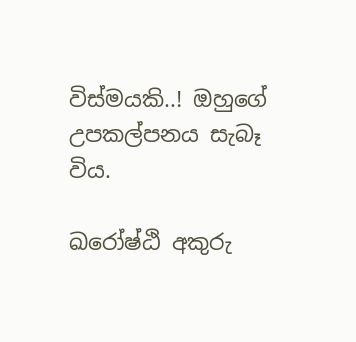විස්මයකි..! ඔහුගේ උපකල්පනය සැබෑ විය.

ඛරෝෂ්ඨි අකුරු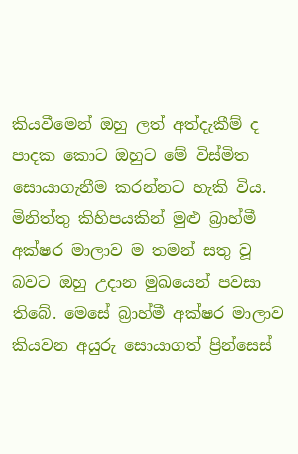කියවීමෙන් ඔහු ලත් අත්දැකීම් ද පාදක කොට ඔහුට මේ විස්මිත සොයාගැනීම කරන්නට හැකි විය. මිනිත්තු කිහිපයකින් මුළු බ්‍රාහ්මී අක්ෂර මාලාව ම තමන් සතු වූ බවට ඔහු උදාන මුඛයෙන් පවසා තිබේ. මෙසේ බ්‍රාහ්මී අක්ෂර මාලාව කියවන අයුරු සොයාගත් ප්‍රින්සෙස්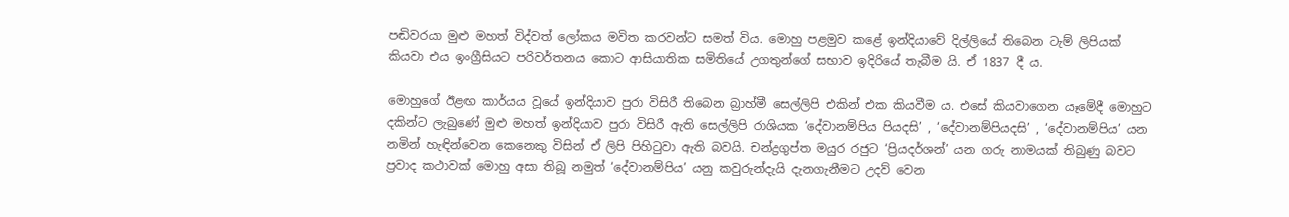පඬිවරයා මුළු මහත් විද්වත් ලෝකය මවිත කරවන්ට සමත් විය. මොහු පළමුව කළේ ඉන්දියාවේ දිල්ලියේ තිබෙන ටැම් ලිපියක් කියවා එය ඉංග්‍රීසියට පරිවර්තනය කොට ආසියාතික සමිතියේ උගතුන්ගේ සභාව ඉදිරියේ තැබීම යි. ඒ 1837 දී ය.

මොහුගේ ඊළඟ කාර්යය වූයේ ඉන්දියාව පුරා විසිරී තිබෙන බ්‍රාහ්මී සෙල්ලිපි එකින් එක කියවීම ය. එසේ කියවාගෙන යෑමේදී මොහුට දකින්ට ලැබුණේ මුළු මහත් ඉන්දියාව පුරා විසිරී ඇති සෙල්ලිපි රාශියක ‘දේවානම්පිය පියදසි’ , ‘දේවානම්පියදසි’ , ‘දේවානම්පිය’ යන නමින් හැඳින්වෙන කෙනෙකු විසින් ඒ ලිපි පිහිටුවා ඇති බවයි. චන්ද්‍රගුප්ත මයුර රජුට ‘ප්‍රියදර්ශන්’ යන ගරු නාමයක් තිබුණු බවට ප්‍රවාද කථාවක් මොහු අසා තිබූ නමුත් ‘දේවානම්පිය’ යනු කවුරුන්දැයි දැනගැනීමට උදව් වෙන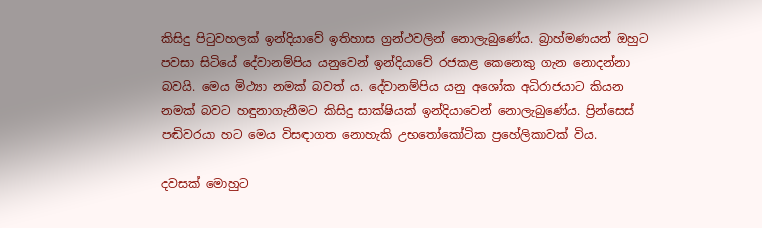කිසිදු පිටුවහලක් ඉන්දියාවේ ඉතිහාස ග්‍රන්ථවලින් නොලැබුණේය. බ්‍රාහ්මණයන් ඔහුට පවසා සිටියේ දේවානම්පිය යනුවෙන් ඉන්දියාවේ රජකළ කෙනෙකු ගැන නොදන්නා බවයි. මෙය මිථ්‍යා නමක් බවත් ය. දේවානම්පිය යනු අශෝක අධිරාජයාට කියන නමක් බවට හඳුනාගැනීමට කිසිදු සාක්ෂියක් ඉන්දියාවෙන් නොලැබුණේය. ප්‍රින්සෙස් පඬිවරයා හට මෙය විසඳාගත නොහැකි උභතෝකෝටික ප්‍රහේලිකාවක් විය.

දවසක් මොහුට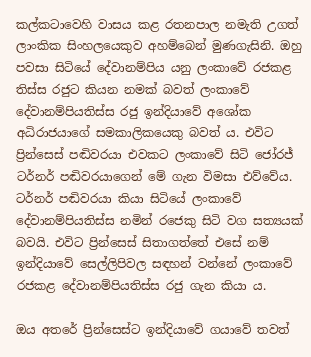කල්කටාවෙහි වාසය කළ රතනපාල නමැති උගත් ලාංකික සිංහලයෙකුව අහම්බෙන් මුණගැසිනි. ඔහු පවසා සිටියේ දේවානම්පිය යනු ලංකාවේ රජකළ තිස්ස රජුට කියන නමක් බවත් ලංකාවේ දේවානම්පියතිස්ස රජු ඉන්දියාවේ අශෝක අධිරාජයාගේ සමකාලිකයෙකු බවත් ය. එවිට ප්‍රින්සෙස් පඬිවරයා එවකට ලංකාවේ සිටි ජෝරජ් ටර්නර් පඬිවරයාගෙන් මේ ගැන විමසා එව්වේය. ටර්නර් පඬිවරයා කියා සිටියේ ලංකාවේ දේවානම්පියතිස්ස නමින් රජෙකු සිටි වග සත්‍යයක් බවයි. එවිට ප්‍රින්සෙස් සිතාගත්තේ එසේ නම් ඉන්දියාවේ සෙල්ලිපිවල සඳහන් වන්නේ ලංකාවේ රජකළ දේවානම්පියතිස්ස රජු ගැන කියා ය.

ඔය අතරේ ප්‍රින්සෙස්ට ඉන්දියාවේ ගයාවේ තවත්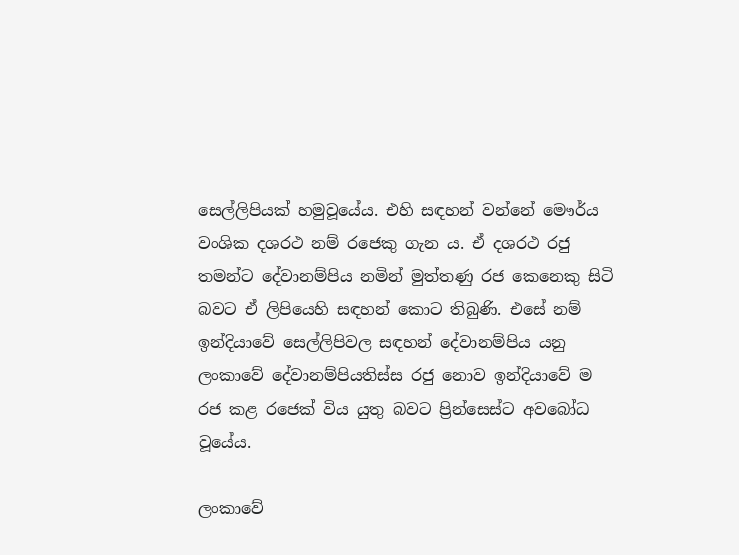සෙල්ලිපියක් හමුවූයේය. එහි සඳහන් වන්නේ මෞර්ය වංශික දශරථ නම් රජෙකු ගැන ය. ඒ දශරථ රජු තමන්ට දේවානම්පිය නමින් මුත්තණු රජ කෙනෙකු සිටි බවට ඒ ලිපියෙහි සඳහන් කොට තිබුණි. එසේ නම් ඉන්දියාවේ සෙල්ලිපිවල සඳහන් දේවානම්පිය යනු ලංකාවේ දේවානම්පියතිස්ස රජු නොව ඉන්දියාවේ ම රජ කළ රජෙක් විය යුතු බවට ප්‍රින්සෙස්ට අවබෝධ වූයේය.

ලංකාවේ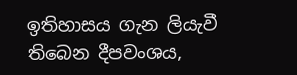ඉතිහාසය ගැන ලියැවී තිබෙන දීපවංශය,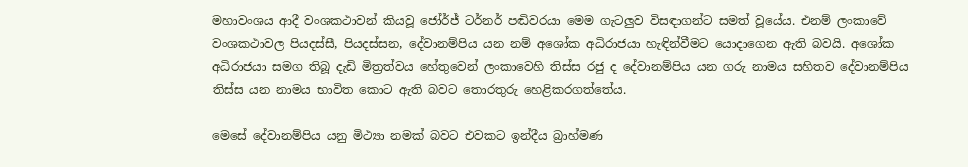මහාවංශය ආදී වංශකථාවන් කියවූ ජෝර්ජ් ටර්නර් පඬිවරයා මෙම ගැටලුව විසඳාගන්ට සමත් වූයේය. එනම් ලංකාවේ වංශකථාවල පියදස්සී, පියදස්සන, දේවානම්පිය යන නම් අශෝක අධිරාජයා හැඳින්වීමට යොදාගෙන ඇති බවයි. අශෝක අධිරාජයා සමග තිබූ දැඩි මිත්‍රත්වය හේතුවෙන් ලංකාවෙහි තිස්ස රජු ද දේවානම්පිය යන ගරු නාමය සහිතව දේවානම්පිය තිස්ස යන නාමය භාවිත කොට ඇති බවට තොරතුරු හෙළිකරගත්තේය.

මෙසේ දේවානම්පිය යනු මිථ්‍යා නමක් බවට එවකට ඉන්දීය බ්‍රාහ්මණ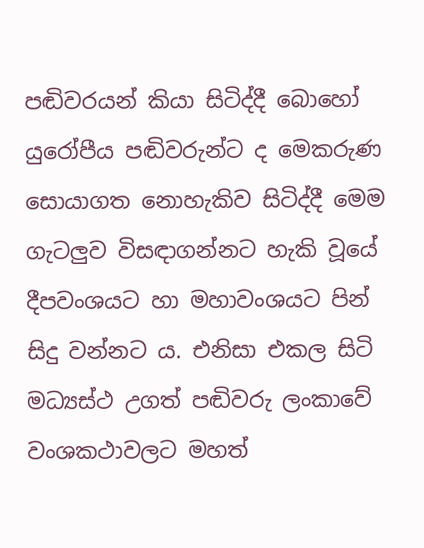පඬිවරයන් කියා සිටිද්දී බොහෝ යුරෝපීය පඬිවරුන්ට ද මෙකරුණ සොයාගත නොහැකිව සිටිද්දී මෙම ගැටලුව විසඳාගන්නට හැකි වූයේ දීපවංශයට හා මහාවංශයට පින් සිදු වන්නට ය. එනිසා එකල සිටි මධ්‍යස්ථ උගත් පඬිවරු ලංකාවේ වංශකථාවලට මහත්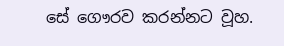සේ ගෞරව කරන්නට වූහ.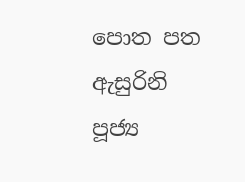පොත පත ඇසුරිනි
පූජ්‍ය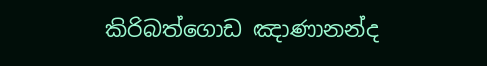කිරිබත්ගොඩ ඤාණානන්ද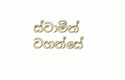ස්වාමීන් වහන්සේ